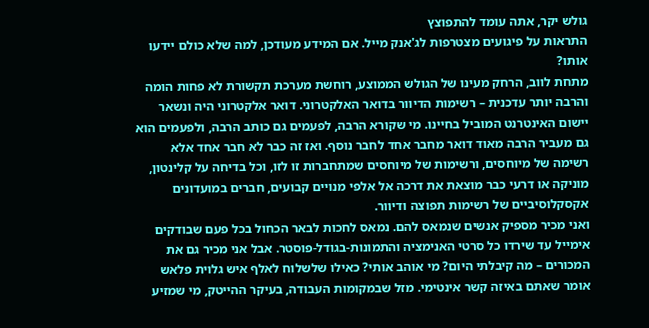גולש יקר, אתה עומד להתפוצץ
התראות על פיגועים מצטרפות לג'אנק מייל. אם המידע מעודכן, למה שלא כולם יידעו אותו?
מתחת לווב, הרחק מעינו של הגולש הממוצע, רוחשת מערכת תקשורת לא פחות הומה והרבה יותר עדכנית – רשימות הדיוור בדואר האלקטרוני. דואר אלקטרוני היה ונשאר יישום האינטרנט המוביל בחיינו. מי שקורא הרבה, לפעמים גם כותב הרבה, ולפעמים הוא גם מעביר הרבה מאוד דואר מחבר אחד לחבר נוסף. ואז זה כבר לא חבר אחד אלא רשימה של מיוחסים, ורשימות של מיוחסים שמתחברות זו לזו, וכל בדיחה על קלינטון, מוניקה או דרעי כבר מוצאת את דרכה אל אלפי מנויים קבועים, חברים במועדונים אקסקלוסיביים של רשימות תפוצה ודיוור.
ואני מכיר מספיק אנשים שנמאס להם. נמאס לחכות לבאר הכחול בכל פעם שבודקים אימייל עד שירדו כל סרטי האנימציה והתמונות-בגודל-פוסטר. אבל אני מכיר גם את המכורים – מה קיבלתי היום? מי אוהב אותי? כאילו שלשלוח לאלף איש גלוית פלאש אומר שאתם באיזה קשר אינטימי. מזל שבמקומות העבודה, בעיקר ההייטק, מי שמזיע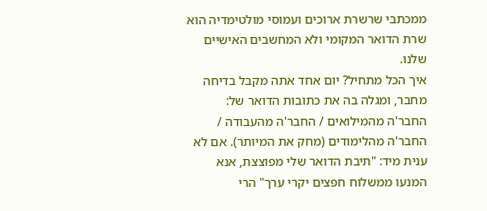ממכתבי שרשרת ארוכים ועמוסי מולטימדיה הוא שרת הדואר המקומי ולא המחשבים האישיים שלנו.
איך הכל מתחיל? יום אחד אתה מקבל בדיחה מחבר, ומגלה בה את כתובות הדואר של: החבר'ה מהמילואים / החבר'ה מהעבודה / החבר'ה מהלימודים (מחק את המיותר). אם לא ענית מיד: "תיבת הדואר שלי מפוצצת, אנא המנעו ממשלוח חפצים יקרי ערך" הרי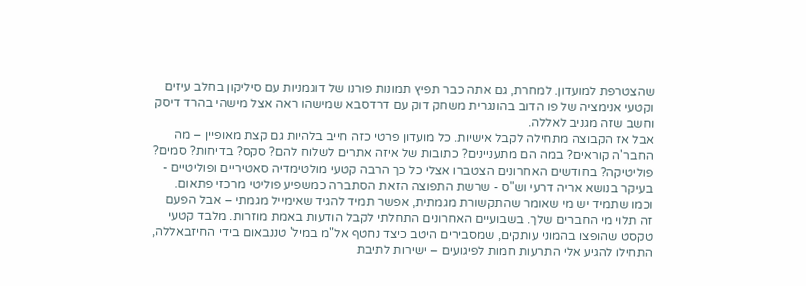שהצטרפת למועדון. למחרת, גם אתה כבר תפיץ תמונות פורנו של דוגמניות עם סיליקון בחלב עיזים וקטעי אנימציה של פו הדוב בהונגרית משחק דוק עם דרדסבא שמישהו ראה אצל מישהי בהרד דיסק וחשב שזה מגניב לאללה.
אבל אז הקבוצה מתחילה לקבל אישיות. כל מועדון פרטי כזה חייב בלהיות גם קצת מאופיין – מה החבר'ה קוראים? במה הם מתעניינים? כתובות של איזה אתרים לשלוח להם? סקס? בדיחות? סמים? פוליטיקה? בחודשים האחרונים הצטברו אצלי כל כך הרבה קטעי מולטימדיה סאטיריים ופוליטיים - בעיקר בנושא אריה דרעי וש"ס - שרשת התפוצה הזאת הסתברה כמשפיע פוליטי מרכזי פתאום.
וכמו שתמיד יש מי שאומר שהתקשורת מגמתית, אפשר תמיד להגיד שאימייל מגמתי – אבל הפעם זה תלוי מי החברים שלך. בשבועיים האחרונים התחלתי לקבל הודעות באמת מוזרות. מלבד קטעי טקסט שהופצו בהמוני עותקים, שמסבירים היטב כיצד נחטף אל"מ במיל' טננבאום בידי החיזבאללה, התחילו להגיע אלי התרעות חמות לפיגועים – ישירות לתיבת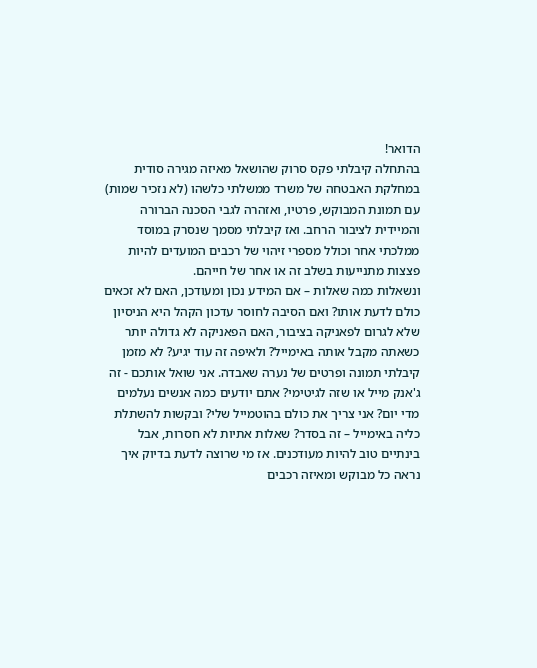הדואר!
בהתחלה קיבלתי פקס סרוק שהושאל מאיזה מגירה סודית במחלקת האבטחה של משרד ממשלתי כלשהו (לא נזכיר שמות) עם תמונת המבוקש, פרטיו, ואזהרה לגבי הסכנה הברורה והמיידית לציבור הרחב. ואז קיבלתי מסמך שנסרק במוסד ממלכתי אחר וכולל מספרי זיהוי של רכבים המועדים להיות פצצות מתנייעות בשלב זה או אחר של חייהם.
ונשאלות כמה שאלות – אם המידע נכון ומעודכן, האם לא זכאים כולם לדעת אותו? ואם הסיבה לחוסר עדכון הקהל היא הניסיון שלא לגרום לפאניקה בציבור, האם הפאניקה לא גדולה יותר כשאתה מקבל אותה באימייל? ולאיפה זה עוד יגיע? לא מזמן קיבלתי תמונה ופרטים של נערה שאבדה. אני שואל אותכם - זה ג'אנק מייל או שזה לגיטימי? אתם יודעים כמה אנשים נעלמים מדי יום? אני צריך את כולם בהוטמייל שלי? ובקשות להשתלת כליה באימייל – זה בסדר? שאלות אתיות לא חסרות, אבל בינתיים טוב להיות מעודכנים. אז מי שרוצה לדעת בדיוק איך נראה כל מבוקש ומאיזה רכבים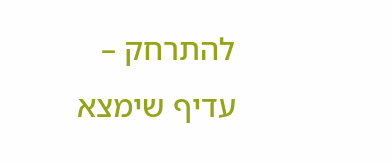להתרחק – עדיף שימצא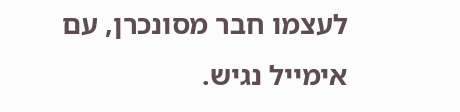לעצמו חבר מסונכרן, עם אימייל נגיש.